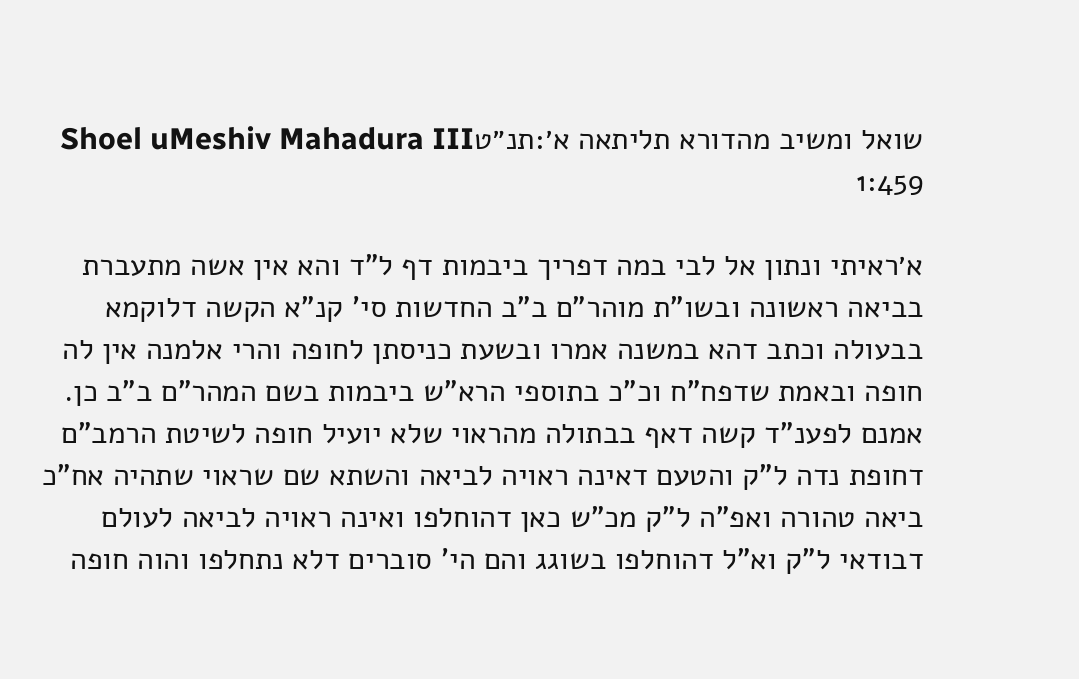שואל ומשיב מהדורא תליתאה א׳:תנ״טShoel uMeshiv Mahadura III 1:459

א׳ראיתי ונתון אל לבי במה דפריך ביבמות דף ל"ד והא אין אשה מתעברת בביאה ראשונה ובשו"ת מוהר"ם ב"ב החדשות סי' קנ"א הקשה דלוקמא בבעולה וכתב דהא במשנה אמרו ובשעת כניסתן לחופה והרי אלמנה אין לה חופה ובאמת שדפח"ח וכ"כ בתוספי הרא"ש ביבמות בשם המהר"ם ב"ב כן. אמנם לפענ"ד קשה דאף בבתולה מהראוי שלא יועיל חופה לשיטת הרמב"ם דחופת נדה ל"ק והטעם דאינה ראויה לביאה והשתא שם שראוי שתהיה אח"כ ביאה טהורה ואפ"ה ל"ק מכ"ש כאן דהוחלפו ואינה ראויה לביאה לעולם דבודאי ל"ק וא"ל דהוחלפו בשוגג והם הי' סוברים דלא נתחלפו והוה חופה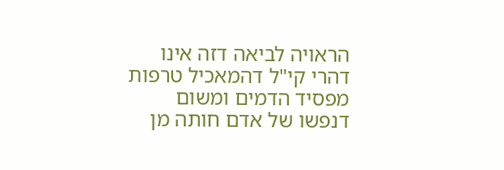הראויה לביאה דזה אינו דהרי קי"ל דהמאכיל טרפות מפסיד הדמים ומשום דנפשו של אדם חותה מן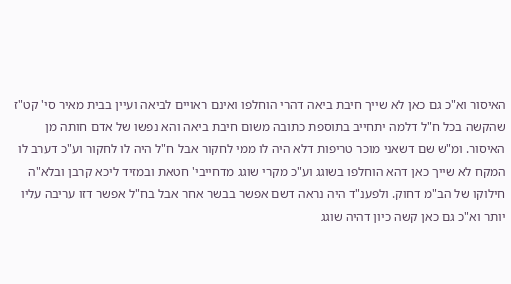האיסור וא"כ גם כאן לא שייך חיבת ביאה דהרי הוחלפו ואינם ראויים לביאה ועיין בבית מאיר סי' קט"ז שהקשה בכל ח"ל דלמה יתחייב בתוספת כתובה משום חיבת ביאה והא נפשו של אדם חותה מן האיסור. ומ"ש שם דשאני מוכר טריפות דלא היה לו ממי לחקור אבל ח"ל היה לו לחקור וע"כ דערב לו המקח לא שייך כאן דהא הוחלפו בשוגג וע"כ מקרי שוגג מדחייבי' חטאת ובמזיד ליכא קרבן ובלא"ה חילוקו של הב"מ דחוק. ולפענ"ד היה נראה דשם אפשר בבשר אחר אבל בח"ל אפשר דזו עריבה עליו יותר וא"כ גם כאן קשה כיון דהיה שוגג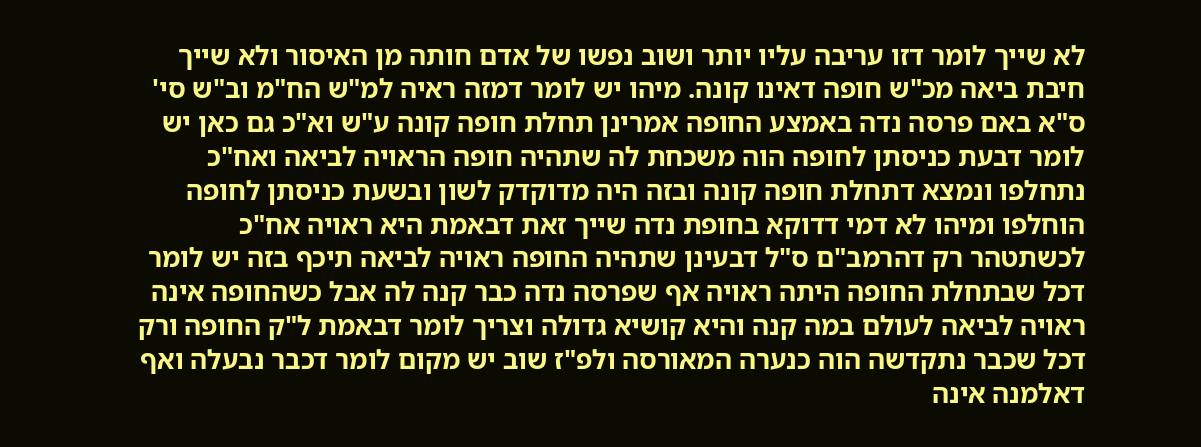לא שייך לומר דזו עריבה עליו יותר ושוב נפשו של אדם חותה מן האיסור ולא שייך חיבת ביאה מכ"ש חופה דאינו קונה. מיהו יש לומר דמזה ראיה למ"ש הח"מ וב"ש סי' ס"א באם פרסה נדה באמצע החופה אמרינן תחלת חופה קונה ע"ש וא"כ גם כאן יש לומר דבעת כניסתן לחופה הוה משכחת לה שתהיה חופה הראויה לביאה ואח"כ נתחלפו ונמצא דתחלת חופה קונה ובזה היה מדוקדק לשון ובשעת כניסתן לחופה הוחלפו ומיהו לא דמי דדוקא בחופת נדה שייך זאת דבאמת היא ראויה אח"כ לכשתטהר רק דהרמב"ם ס"ל דבעינן שתהיה החופה ראויה לביאה תיכף בזה יש לומר דכל שבתחלת החופה היתה ראויה אף שפרסה נדה כבר קנה לה אבל כשהחופה אינה ראויה לביאה לעולם במה קנה והיא קושיא גדולה וצריך לומר דבאמת ל"ק החופה ורק דכל שכבר נתקדשה הוה כנערה המאורסה ולפ"ז שוב יש מקום לומר דכבר נבעלה ואף דאלמנה אינה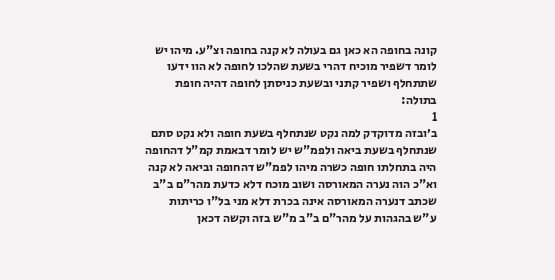קונה בחופה הא כאן גם בעולה לא קנה בחופה וצ"ע. מיהו יש לומר דשפיר מוכיח דהרי בשעת שהלכו לחופה לא הוו ידעו שתתחלף ושפיר קתני ובשעת כניסתן לחופה דהיה חופת בתולה:
1
ב׳ובזה מדוקדק למה נקט שנתחלף בשעת חופה ולא נקט סתם שנתחלף בשעת ביאה ולפמ"ש יש לומר דבאמת קמ"ל דהחופה היה בתחלתו חופה כשרה מיהו לפמ"ש דהחופה וביאה לא קנה וא"כ הוה נערה המאורסה ושוב מוכח דלא כדעת מהר"ם ב"ב שכתב דנערה המאורסה אינה בכרת דלא מני בל"ו כריתות ע"ש בהגהות על מהר"ם ב"ב מ"ש בזה וקשה דכאן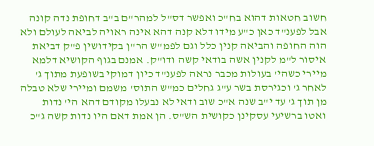חשוב חטאות דהוא בח"כ ואפשר דס"ל למהר"ם ב"ב דחופת נדה קונה אבל לפענ"ד כאן כ"ע מידו דלא קנה דהא אינה ראויה לביאה לעולם ולא הוה החופה והביאה קנין כלל וגם לפמ"ש הר"ן בקידושין פ"ק דביאת איסור ל"מ לקנין אשה בודאי קשה ודו"ק. אמנם בגוף הקושיא דלמא מיירי כשהי' בעולות מכבר נראה לפענ"ד כיון דמוקי בשופעת מתוך ג' לאחר ג' וכגירסת בשר ע"ג גחלים כמ"ש התוס' משמם ומיירי שלא טבלה מן תוך ג' עד י"ב שנה א"כ שוב ודאי לא נבעלו מקודם דהא הי' נדות ואטו ברשיעי עסקינן כקושית הש"ס. הן אמת דאם היו נדות קשה ג"כ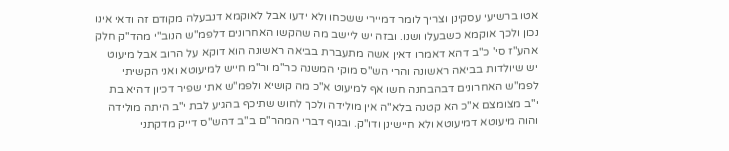אטו ברשיעי עסקינן וצריך לומר דמיירי ששכחו ולא ידעו אבל לאוקמא דנבעלה מקודם זה ודאי אינו נכון ולכך אוקמא כשבעלו ושנו. ובזה יש ליישב מה שהקשו האחרונים דלפמ"ש הנוב"י מהד"ק חלק אהע"ז סי' כ"ב דהא דאמרו דאין אשה מתעברת בביאה ראשונה הוא דוקא על הרוב אבל מיעוט יש שיולדות בביאה ראשונה והרי הש"ס מוקי המשנה כר"מ ור"מ חייש למיעוטא ואני הקשיתי לפמ"ש האחרונים דבהבחנה חשו אף למיעוט א"כ מה קושיא ולפמ"ש אתי שפיר דכיון דהיא בת י"ב מצומצם א"כ הא קטנה בלא"ה אין מולידה ולכך לחוש שתיכף בהגיע לבת י"ב היתה מולידה והוה מיעוטא דמיעוטא ולא חיישינן ודו"ק. ובגוף דברי המהר"ם ב"ב דהש"ס דייק מדקתני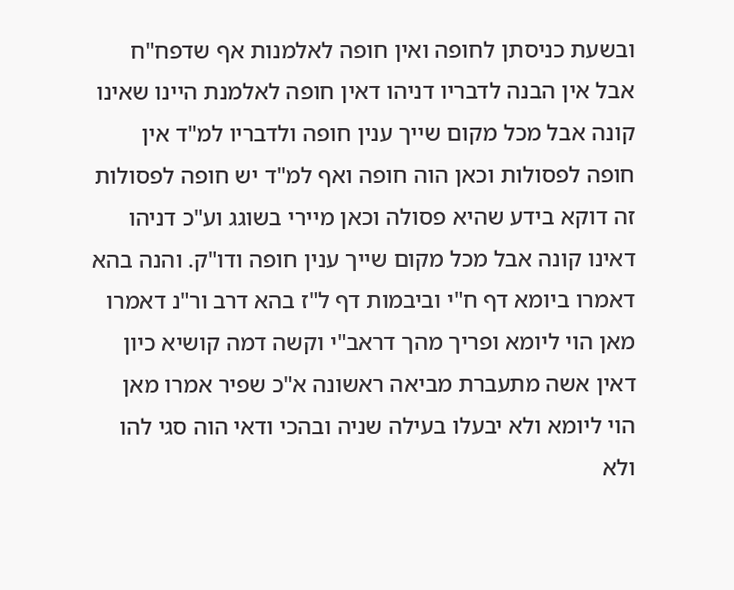ובשעת כניסתן לחופה ואין חופה לאלמנות אף שדפח"ח אבל אין הבנה לדבריו דניהו דאין חופה לאלמנת היינו שאינו קונה אבל מכל מקום שייך ענין חופה ולדבריו למ"ד אין חופה לפסולות וכאן הוה חופה ואף למ"ד יש חופה לפסולות זה דוקא בידע שהיא פסולה וכאן מיירי בשוגג וע"כ דניהו דאינו קונה אבל מכל מקום שייך ענין חופה ודו"ק. והנה בהא דאמרו ביומא דף ח"י וביבמות דף ל"ז בהא דרב ור"נ דאמרו מאן הוי ליומא ופריך מהך דראב"י וקשה דמה קושיא כיון דאין אשה מתעברת מביאה ראשונה א"כ שפיר אמרו מאן הוי ליומא ולא יבעלו בעילה שניה ובהכי ודאי הוה סגי להו ולא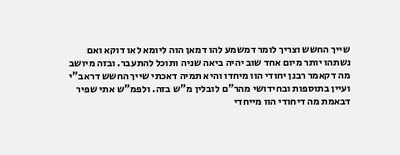שייך החשש וצריך לומר דמשמע להו דמאן הוה ליומא לאו דוקא ואם נשתהו יותר מיום אחד שוב יהיה ביאה שניה ותוכל להתעבר. ובזה מיושב מה דקאמר רבנן יחודי הוו מיחדו והיא תמיה דאכתי שייך החשש דראב"י ועיין בתוספות ובחידושי מהר"ם לובלין מ"ש בזה. ולפמ"ש אתי שפיר דבאמת מה דיחודי הוו מייחדי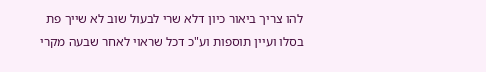להו צריך ביאור כיון דלא שרי לבעול שוב לא שייך פת בסלו ועיין תוספות וע"כ דכל שראוי לאחר שבעה מקרי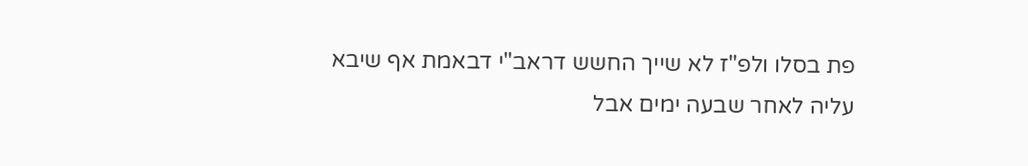פת בסלו ולפ"ז לא שייך החשש דראב"י דבאמת אף שיבא עליה לאחר שבעה ימים אבל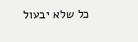כל שלא יבעול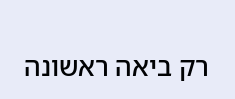רק ביאה ראשונה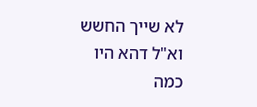לא שייך החשש וא"ל דהא היו כמה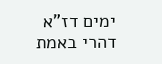ימים דז"א דהרי באמת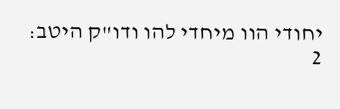יחודי הוו מיחדי להו ודו"ק היטב:
2